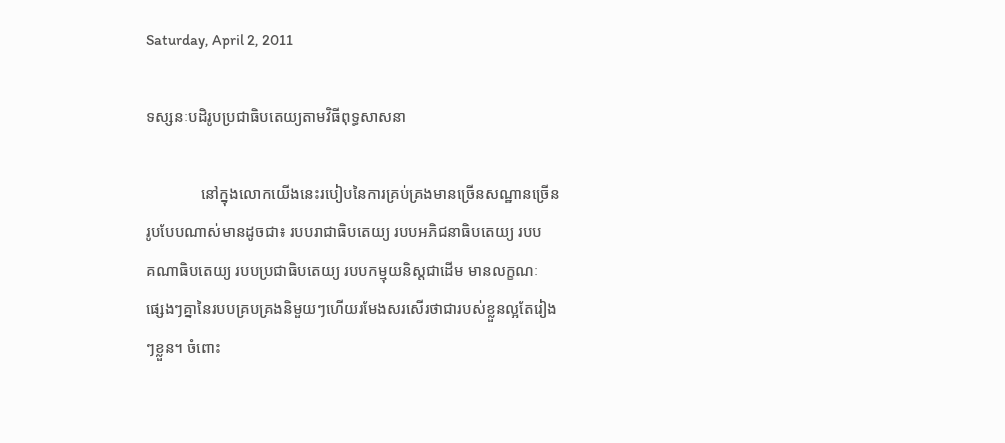Saturday, April 2, 2011

ទស្សនៈបដិរូបប្រជាធិបតេយ្យតាមវិធីពុទ្ធសាសនា

              នៅក្នុងលោកយើងនេះរបៀបនៃការគ្រប់គ្រងមានច្រើនសណ្ឋានច្រើន
រូបបែបណាស់មានដូចជា៖ របបរាជាធិបតេយ្យ របបអភិជនាធិបតេយ្យ របប
គណាធិបតេយ្យ របបប្រជាធិបតេយ្យ របបកម្មុយនិស្តជាដើម មានលក្ខណៈ
ផ្សេងៗគ្នានៃរបបគ្របគ្រងនិមួយៗហើយរមែងសរសើរថាជារបស់ខ្លួនល្អតែរៀង
ៗខ្លួន។ ចំពោះ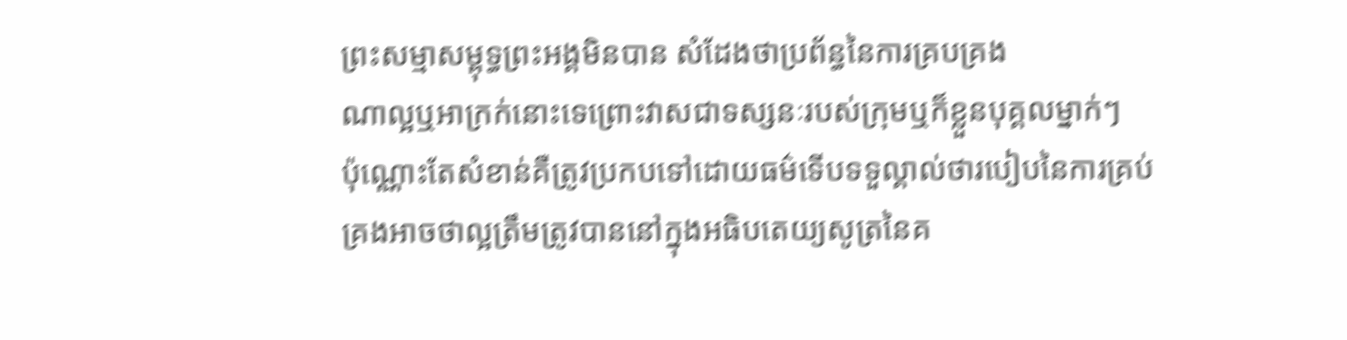ព្រះសម្មាសម្ពុទ្ធព្រះអង្គមិនបាន សំដែងថាប្រព័ន្ធនៃការគ្របគ្រង
ណាល្អឬអាក្រក់នោះទេព្រោះវាសជាទស្សនៈរបស់ក្រុមឬក៏ខ្លួនបុគ្គលម្នាក់ៗ
ប៉ុណ្ណោះតែសំខាន់គឺត្រូវប្រកបទៅដោយធម៌ទើបទទួល្គាល់ថារបៀបនៃការគ្រប់
គ្រងអាចថាល្អត្រឹមត្រូវបាននៅក្នុងអធិបតេយ្យសូត្រនៃគ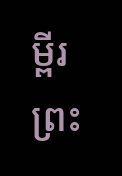ម្ពីរព្រះ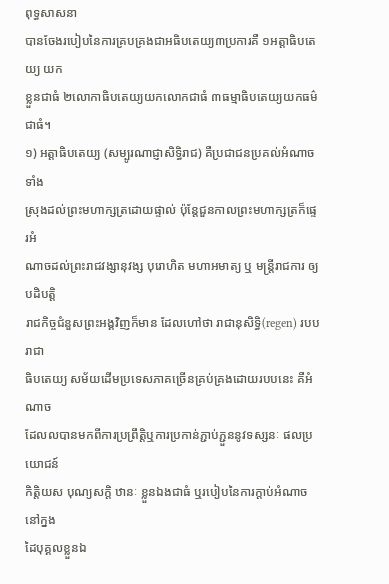ពុទ្ធសាសនា
បានចែងរបៀបនៃការគ្របគ្រងជាអធិបតេយ្យ៣ប្រការគឺ ១អត្តាធិបតេយ្យ យក
ខ្លួនជាធំ ២លោកាធិបតេយ្យយកលោកជាធំ ៣ធម្មាធិបតេយ្យយកធម៌ជាធំ។
១) អត្តាធិបតេយ្យ (សម្បូរណាជ្ញាសិទ្ធិរាជ) គឺប្រជាជនប្រគល់អំណាចទាំង
ស្រុងដល់ព្រះមហាក្សត្រដោយផ្ទាល់ ប៉ុន្តែជួនកាលព្រះមហាក្សត្រក៏ផ្ទេរអំ
ណាចដល់ព្រះរាជវង្សានុវង្ស បុរោហិត មហាអមាត្យ ឬ មន្ត្រីរាជការ ឲ្យបដិបត្តិ
រាជកិច្ចជំនួសព្រះអង្គវិញក៏មាន ដែលហៅថា រាជានុសិទ្ធិ(regen) របបរាជា
ធិបតេយ្យ សម័យដើមប្រទេសភាគច្រើនគ្រប់គ្រងដោយរបបនេះ គឺអំណាច
ដែលលបានមកពីការប្រព្រឹត្តិឬការប្រកាន់ភ្ជាប់ភ្ជួននូវទស្សនៈ ផលប្រយោជន៍
កិត្តិយស បុណ្យសក្តិ ឋានៈ ខ្លួនឯងជាធំ ឬរបៀបនៃការក្តាប់អំណាចនៅក្នង
ដៃបុគ្គលខ្លួនឯ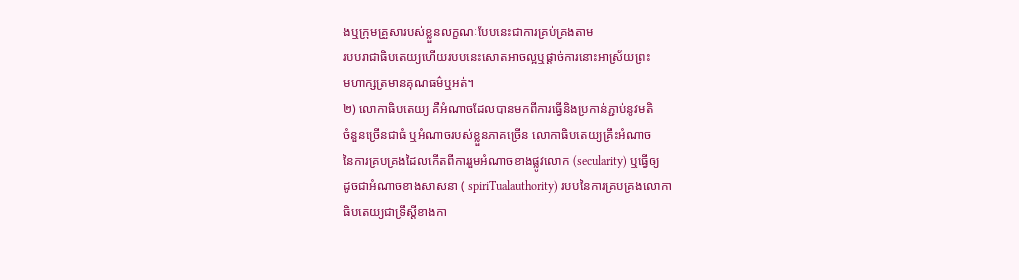ងឬក្រុមគ្រួសារបស់ខ្លួនលក្ខណៈបែបនេះជាការគ្រប់គ្រងតាម
របបរាជាធិបតេយ្យហើយរបបនេះសោតអាចល្អឬផ្តាច់ការនោះអាស្រ័យព្រះ
មហាក្សត្រមានគុណធម៌ឬអត់។
២) លោកាធិបតេយ្យ គឺអំណាចដែលបានមកពីការធ្វើនិងប្រកាន់ភ្ជាប់នូវមតិ
ចំនួនច្រើនជាធំ ឬអំណាចរបស់ខ្លួនភាគច្រើន លោកាធិបតេយ្យគ្រឹះអំណាច
នៃការគ្របគ្រងដៃលកើតពីការរួមអំណាចខាងផ្លូវលោក (secularity) ឬធ្វើឲ្យ
ដូចជាអំណាចខាងសាសនា ( spiriTualauthority) របបនៃការគ្របគ្រងលោកា
ធិបតេយ្យជាទ្រឹស្តីខាងកា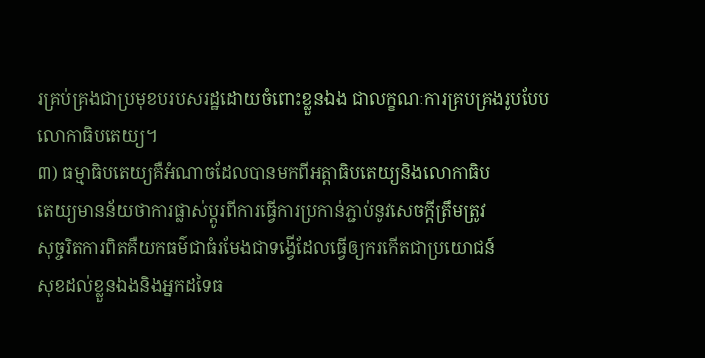រគ្រប់គ្រងជាប្រមុខបរបសរដ្ឋដោយចំពោះខ្លួនឯង ជាលក្ខណៈការគ្របគ្រងរូបបែបលោកាធិបតេយ្យ។
៣) ធម្មាធិបតេយ្យគឺអំណាចដែលបានមកពីអត្តាធិបតេយ្យនិងលោកាធិប
តេយ្យមានន័យថាការផ្លាស់ប្តូរពីការធ្វើការប្រកាន់ភ្ជាប់នូវសេចក្តីត្រឹមត្រូវ
សុច្ចរិតការពិតគឺយកធម៌ជាធំរមែងជាទង្វើដែលធ្វើឲ្យករកើតជាប្រយោជន៍
សុខដល់ខ្លួនឯងនិងអ្នកដទៃធ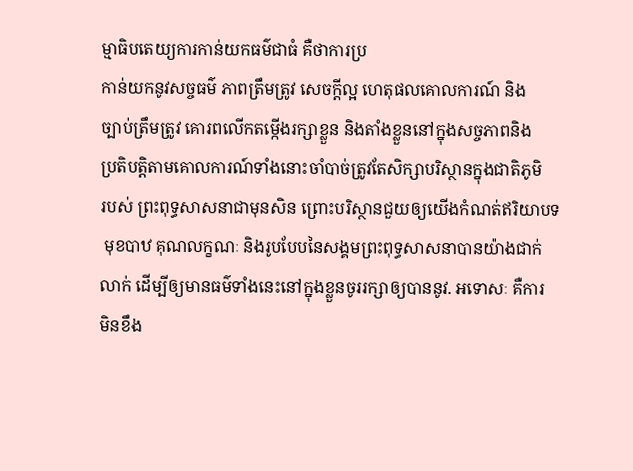ម្មាធិបតេយ្យការកាន់យកធម៌ជាធំ គឺថាការប្រ
កាន់យកនូវសច្ចធម៌ ភាពត្រឹមត្រូវ សេចក្ដីល្អ ហេតុផលគោលការណ៍ និង
ច្បាប់ត្រឹមត្រូវ គោរពលើកតម្កើងរក្សាខ្លួន និងតាំងខ្លួននៅក្នុងសច្ចភាពនិង
ប្រតិបត្តិតាមគោលការណ៍ទាំងនោះចាំបាច់ត្រូវតែសិក្សាបរិស្ថានក្នុងជាតិភូមិ
របស់ ព្រះពុទ្ធសាសនាជាមុនសិន ព្រោះបរិស្ថានជួយឲ្យយើងកំណត់ឥរិយាបទ
 មុខបាឋ គុណលក្ខណៈ និងរូបបែបនៃសង្គមព្រះពុទ្ធសាសនាបានយ៉ាងជាក់
លាក់ ដើម្បីឲ្យមានធម៌ទាំងនេះនៅក្នុងខ្លួនចូររក្សាឲ្យបាននូវ. អទោសៈ គឺការ
មិនខឹង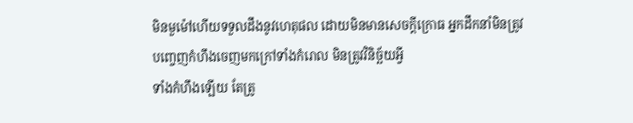មិនមួម៉ៅហើយទទួលដឹងនូវហេតុផល ដោយមិនមានសេចក្ដីក្រោធ អ្នកដឹកនាំមិនត្រូវបញ្ចេញកំហឹងចេញមកក្រៅទាំងកំរោល មិនត្រូវវិនិច្ឆ័យអ្វី
ទាំងកំហឹងឡើយ តែត្រូ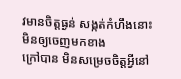វមានចិត្តធ្ងន់ សង្កត់កំហឹងនោះមិនឲ្យចេញមកខាង
ក្រៅបាន មិនសម្រេចចិត្តអ្វីនៅ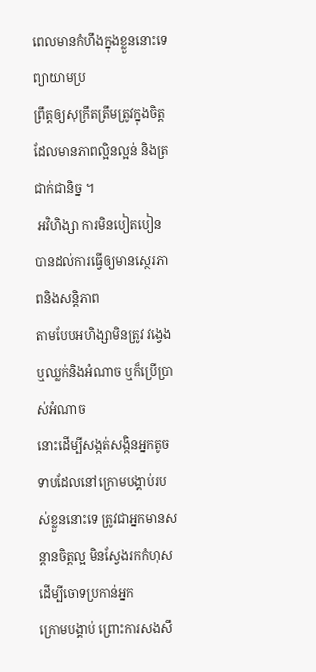ពេលមានកំហឹងក្នុងខ្លួននោះទេ ព្យាយាមប្រ
ព្រឹត្តឲ្យសុក្រឹតត្រឹមត្រូវក្នុងចិត្តដែលមានភាពល្អិនល្អន់ និងត្រជាក់ជានិច្ន ។
 អវិហិង្សា ការមិនបៀតបៀន បានដល់ការធ្វើឲ្យមានស្ថេរភាពនិងសន្តិភាព
តាមបែបអហិង្សាមិនត្រូវ វង្វេងឬឈ្លក់និងអំណាច ឬក៏ប្រើប្រាស់អំណាច
នោះដើម្បីសង្កត់សង្កិនអ្នកតូចទាបដែលនៅក្រោមបង្គាប់របស់ខ្លួននោះទេ ត្រូវជាអ្នកមានសន្ដានចិត្តល្អ មិនស្វែងរកកំហុសដើម្បីចោទប្រកាន់អ្នក
ក្រោមបង្គាប់ ព្រោះការសងសឹ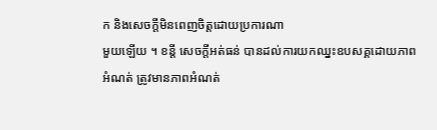ក និងសេចក្ដីមិនពេញចិត្តដោយប្រការណា
មួយឡើយ ។ ខន្តី សេចក្ដីអត់ធន់ បានដល់ការយកឈ្នះឧបសគ្គដោយភាព
អំណត់ ត្រូវមានភាពអំណត់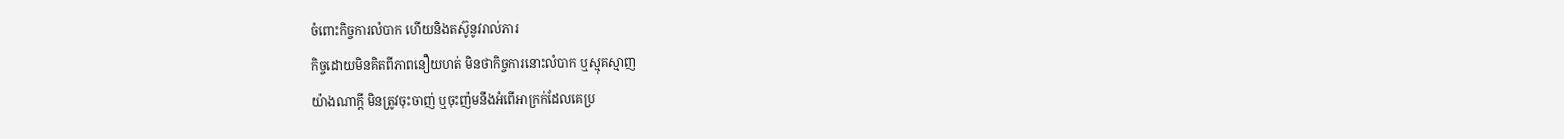ចំពោះកិច្ចការលំបាក ហើយនិងតស៊ូនូវរាល់ភារ
កិច្ចដោយមិនគិតពីភាពនឿយហត់ មិនថាកិច្ចការនោះលំបាក ឬស្មុគស្មាញ
យ៉ាងណាក្ដី មិនត្រូវចុះចាញ់ ឬចុះញ៉មនឹងអំពើអាក្រក់ដែលគេប្រ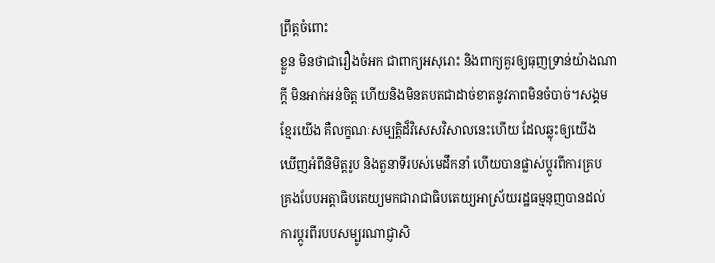ព្រឹត្តចំពោះ
ខ្លួន មិនថាជារឿងចំអក ជាពាក្យអសុរោះ និងពាក្យគួរឲ្យធុញទ្រាន់យ៉ាងណា
ក្ដី មិនអាក់អន់ចិត្ត ហើយនិងមិនតបតជាដាច់ខាតនូវភាពមិនចំបាច់។សង្គម
ខ្មែរយើង គឺលក្ខណៈសម្បត្តិដ៏វិសេសវិសាលនេះហើយ ដែលឆ្លុះឲ្យយើង
ឃើញអំពីនិមិត្តរូប និងតួនាទីរបស់មេដឹកនាំ ហើយបានផ្លាស់ប្តូរពីការគ្រប
គ្រងបែបអត្តាធិបតេយ្យមកជារាជាធិបតេយ្យអាស្រ័យរដ្ឋធម្មនុញបានដល់
ការប្តូរពីរបបសម្បូរណាជ្ញាសិ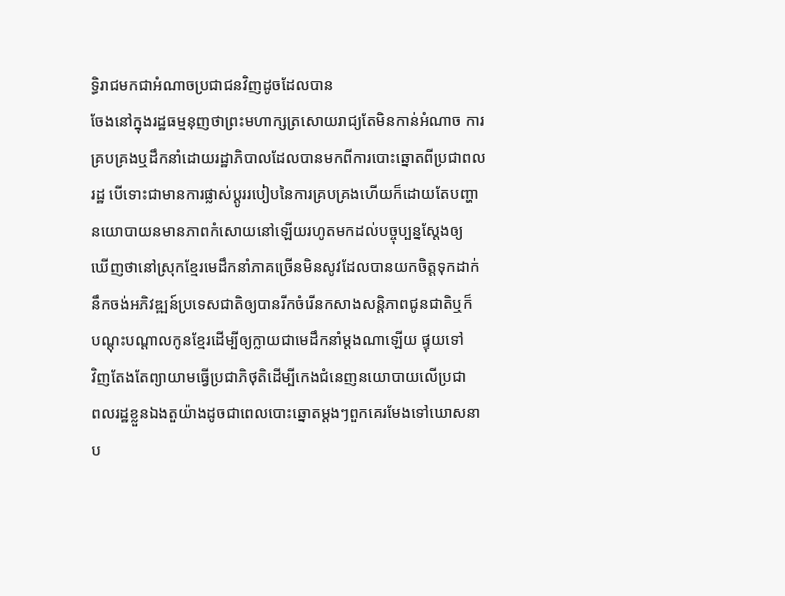ទ្ធិរាជមកជាអំណាចប្រជាជនវិញដូចដែលបាន
ចែងនៅក្នុងរដ្ឋធម្មនុញថាព្រះមហាក្សត្រសោយរាជ្យតែមិនកាន់អំណាច ការ
គ្របគ្រងឬដឹកនាំដោយរដ្ឋាភិបាលដែលបានមកពីការបោះឆ្នោតពីប្រជាពល
រដ្ឋ បើទោះជាមានការផ្លាស់ប្តូររបៀបនៃការគ្របគ្រងហើយក៏ដោយតែបញ្ហា
នយោបាយនមានភាពកំសោយនៅឡើយរហូតមកដល់បច្ចុប្បន្នស្តែងឲ្យ
ឃើញថានៅស្រុកខ្មែរមេដឹកនាំភាគច្រើនមិនសូវដែលបានយកចិត្តទុកដាក់
នឹកចង់អភិវឌ្ឍន៍ប្រទេសជាតិឲ្យបានរីកចំរើនកសាងសន្តិភាពជូនជាតិឬក៏
បណ្តុះបណ្តាលកូនខ្មែរដើម្បីឲ្យក្លាយជាមេដឹកនាំម្តងណាឡើយ ផ្ទុយទៅ
វិញតែងតែព្យាយាមធ្វើប្រជាភិថុតិដើម្បីកេងជំនេញនយោបាយលើប្រជា
ពលរដ្ឋខ្លួនឯងតួយ៉ាងដូចជាពេលបោះឆ្នោតម្តងៗពួកគេរមែងទៅឃោសនា
ប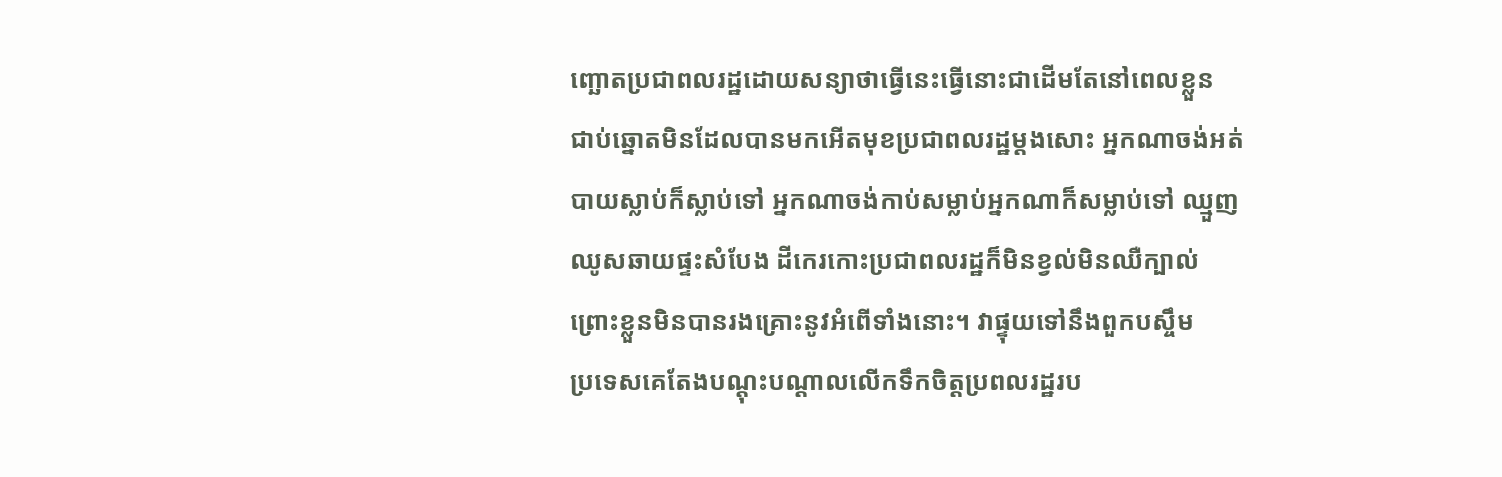ញ្ឆោតប្រជាពលរដ្ឋដោយសន្យាថាធ្វើនេះធ្វើនោះជាដើមតែនៅពេលខ្លួន
ជាប់ឆ្នោតមិនដែលបានមកអើតមុខប្រជាពលរដ្ឋម្តងសោះ អ្នកណាចង់អត់
បាយស្លាប់ក៏ស្លាប់ទៅ អ្នកណាចង់កាប់សម្លាប់អ្នកណាក៏សម្លាប់ទៅ ឈ្មួញ
ឈូសឆាយផ្ទះសំបែង ដីកេរកោះប្រជាពលរដ្ឋក៏មិនខ្វល់មិនឈឺក្បាល់
ព្រោះខ្លួនមិនបានរងគ្រោះនូវអំពើទាំងនោះ។ វាផ្ទុយទៅនឹងពួកបស្ចឹម
ប្រទេសគេតែងបណ្តុះបណ្តាលលើកទឹកចិត្តប្រពលរដ្ឋរប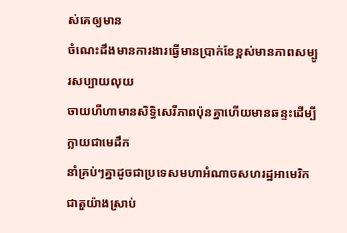ស់គេឲ្យមាន
ចំណេះដឹងមានការងារធ្វើមានប្រាក់ខែខ្ពស់មានភាពសម្បូរសប្បាយលុយ
ចាយហឺហាមានសិទ្ធិសេរីភាពប៉ុនគ្នាហើយមានឆន្ទះដើម្បីក្លាយជាមេដឹក
នាំគ្រប់ៗគ្នាដូចជាប្រទេសមហាអំណាចសហរដ្ឋអាមេរិកជាតួយ៉ាងស្រាប់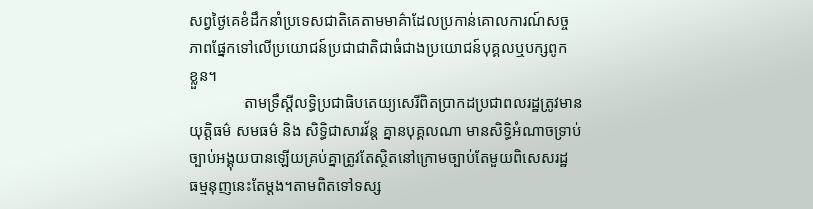សព្វថ្ងៃគេខំដឹកនាំប្រទេសជាតិគេតាមមាគ៌ាដែលប្រកាន់គោលការណ៍សច្ច
ភាពផ្នែកទៅលើប្រយោជន៍ប្រជាជាតិជាធំជាងប្រយោជន៍បុគ្គលឬបក្សពូក
ខ្លួន។
              តាមទ្រឹស្តីលទ្ធិប្រជាធិបតេយ្យសេរីពិតបា្រកដប្រជាពលរដ្ឋត្រូវមាន
យុត្តិធម៌ សមធម៌ និង សិទ្ធិជាសារវ័ន្ត គ្នានបុគ្គលណា មានសិទ្ធិអំណាចទ្រាប់
ច្បាប់អង្គុយបានឡើយគ្រប់គ្នាត្រូវតែស្ថិតនៅក្រោមច្បាប់តែមួយពិសេសរដ្ឋ
ធម្មនុញនេះតែម្តង។តាមពិតទៅទស្ស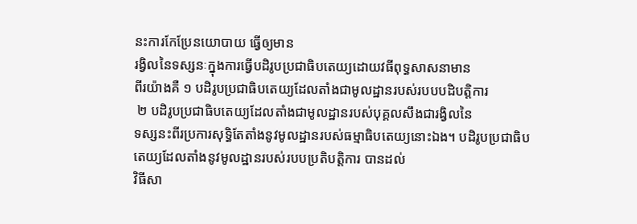នះការកែប្រែនយោបាយ ធ្វើឲ្យមាន
រង្វិលនៃទស្សនៈក្នុងការធ្វើបដិរូបប្រជាធិបតេយ្យដោយវធីពុទ្ធសាសនាមាន
ពីរយ៉ាងគឺ ១ បដិរូបប្រជាធិបតេយ្យដែលតាំងជាមូលដ្ឋានរបស់របបបដិបត្តិការ
 ២ បដិរូបប្រជាធិបតេយ្យដែលតាំងជាមូលដ្ឋានរបស់បុគ្គលសឹងជារង្វិលនៃ
ទស្សនះពីរប្រការសុទ្ធិតែតាំងនូវមូលដ្ឋានរបស់ធម្មាធិបតេយ្យនោះឯង។ បដិរូបប្រជាធិបតេយ្យដែលតាំងនូវមូលដ្ឋានរបស់របបប្រតិបត្តិការ បានដល់
វិធីសា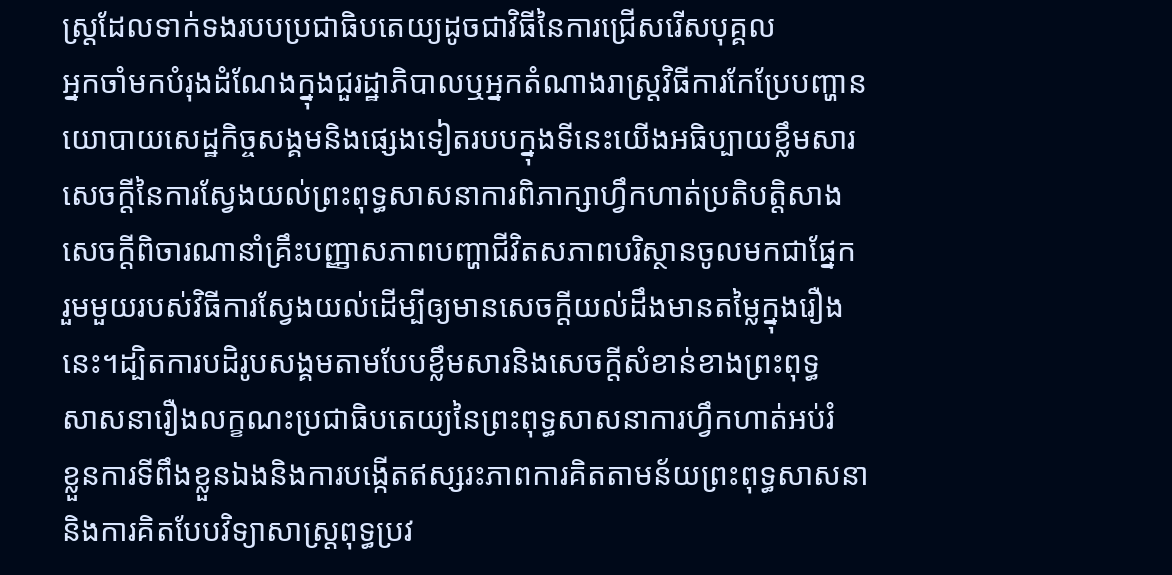ស្រ្តដែលទាក់ទងរបបប្រជាធិបតេយ្យដូចជាវិធីនៃការជ្រើសរើសបុគ្គល
អ្នកចាំមកបំរុងដំណែងក្នុងជួរដ្ឋាភិបាលឬអ្នកតំណាងរាស្រ្តវិធីការកែប្រែបញ្ហាន
យោបាយសេដ្ឋកិច្ចសង្គមនិងផ្សេងទៀតរបបក្នុងទីនេះយើងអធិប្បាយខ្លឹមសារ
សេចក្តីនៃការស្វែងយល់ព្រះពុទ្ធសាសនាការពិភាក្សាហ្វឹកហាត់ប្រតិបត្តិសាង
សេចក្តីពិចារណានាំគ្រឹះបញ្ញាសភាពបញ្ហាជីវិតសភាពបរិស្ថានចូលមកជាផ្នែក
រួមមួយរបស់វិធីការស្វែងយល់ដើម្បីឲ្យមានសេចក្តីយល់ដឹងមានតម្លៃក្នុងរឿង
នេះ។ដ្បិតការបដិរូបសង្គមតាមបែបខ្លឹមសារនិងសេចក្តីសំខាន់ខាងព្រះពុទ្ធ
សាសនារឿងលក្ខណះប្រជាធិបតេយ្យនៃព្រះពុទ្ធសាសនាការហ្វឹកហាត់អប់រំ
ខ្លួនការទីពឹងខ្លួនឯងនិងការបង្កើតឥស្សរះភាពការគិតតាមន័យព្រះពុទ្ធសាសនា
និងការគិតបែបវិទ្យាសាស្រ្តពុទ្ធប្រវ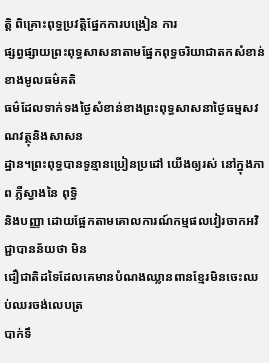ត្តិ ពិគ្រោះពុទ្ធប្រវត្តិផ្នែកការបង្រៀន ការ
ផ្សព្វផ្សាយព្រះពុទ្ធសាសនាតាមផ្នែកពុទ្ធចរិយាជាតកសំខាន់ខាងមូលធម៌គតិ
ធម៌ដែលទាក់ទងថ្ងៃសំខាន់ខាងព្រះពុទ្ធសាសនាថ្ងៃធម្មសវណវត្ថុនិងសាសន
ដ្ឋាន។ព្រះពុទ្ធបានទូន្មានប្រៀនប្រដៅ យើងឲ្យរស់ នៅក្នុងភាព ភ្លឺស្វាងនៃ ពុទ្ធិ
និងបញ្ញា ដោយផ្អែកតាមគោលការណ៍កម្មផលវៀរចាកអវិជ្ជាបានន័យថា មិន
ជឿជាតិដទៃដែលគេមានបំណងឈ្លានពានខ្មែរមិនចេះឈប់ឈរចង់លេបត្រ
បាក់ទឹ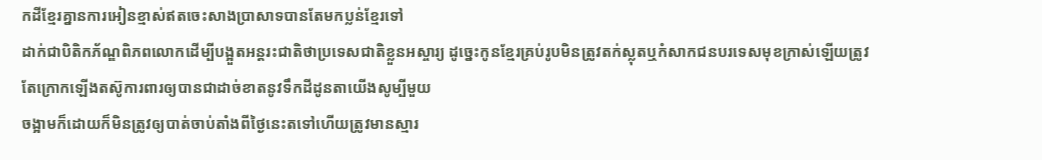កដីខ្មែរគ្នានការអៀនខ្មាស់ឥតចេះសាងប្រាសាទបានតែមកប្លន់ខ្មែរទៅ
ដាក់ជាបិតិកភ័ណ្ឌពិភពលោកដើម្បីបង្អួតអន្តរះជាតិថាប្រទេសជាតិខ្លួនអស្ចារ្យ ដូច្នេះកូនខ្មែរគ្រប់រូបមិនត្រូវតក់ស្លុតឬកំសាកជនបរទេសមុខក្រាស់ឡើយត្រូវ
តែក្រោកឡើងតស៊ូការពារឲ្យបានជាដាច់ខាតនូវទឹកដីដូនតាយើងសូម្បីមួយ
ចង្អាមក៏ដោយក៏មិនត្រូវឲ្យបាត់ចាប់តាំងពីថ្ងៃនេះតទៅហើយត្រូវមានស្មារ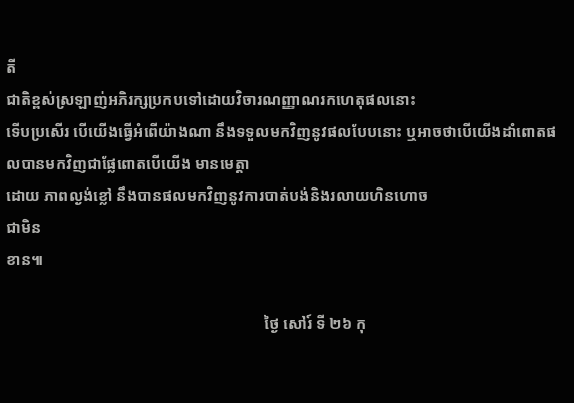តី
ជាតិខ្ពស់ស្រឡាញ់អភិរក្សប្រកបទៅដោយវិចារណញ្ញាណរកហេតុផលនោះ
ទើបប្រសើរ បើយើងធ្វើអំពើយ៉ាងណា នឹងទទួលមកវិញនូវផលបែបនោះ ឬអាចថាបើយើងដាំពោតផលបានមកវិញជាផ្លែពោតបើយើង មានមេត្តា
ដោយ ភាពល្ងង់ខ្លៅ នឹងបានផលមកវិញនូវការបាត់បង់និងរលាយហិនហោច
ជាមិន
ខាន៕

                                                                  ថ្ងៃ សៅរ៍ ទី ២៦ កុ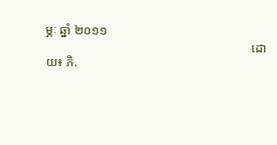ម្ភៈ ឆ្នាំ ២០១១
                                                                  ដោយ៖ ភិ.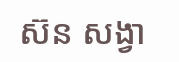ស៊ន សង្វា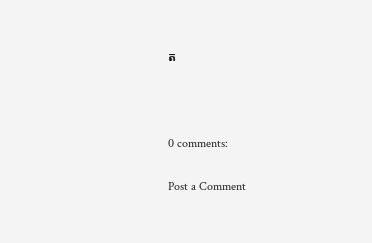ត



0 comments:

Post a Comment